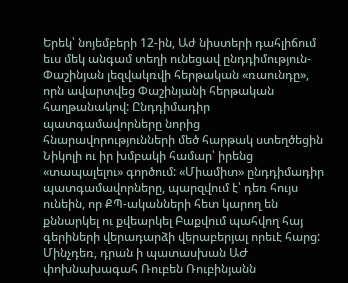Երեկ՝ նոյեմբերի 12-ին, Աժ նիստերի դահլիճում եւս մեկ անգամ տեղի ունեցավ ընդդիմություն-Փաշինյան լեզվակռվի հերթական «ռաունդը», որն ավարտվեց Փաշինյանի հերթական հաղթանակով: Ընդդիմադիր պատգամավորները նորից հնարավորությունների մեծ հարթակ ստեղծեցին Նիկոլի ու իր խմբակի համար՝ իրենց «տապալելու» գործում: «Միամիտ» ընդդիմադիր պատգամավորները, պարզվում է՝ դեռ հույս ունեին, որ ՔՊ-ականների հետ կարող են քննարկել ու քվեարկել Բաքվում պահվող հայ գերիների վերադարձի վերաբերյալ որեւէ հարց: Մինչդեռ, դրան ի պատասխան ԱԺ փոխնախագահ Ռուբեն Ռուբինյանն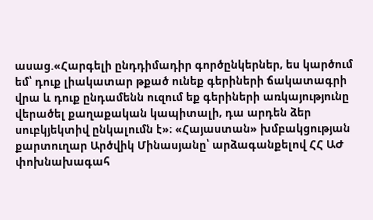ասաց.«Հարգելի ընդդիմադիր գործընկերներ, ես կարծում եմ՝ դուք լիակատար թքած ունեք գերիների ճակատագրի վրա և դուք ընդամենն ուզում եք գերիների առկայությունը վերածել քաղաքական կապիտալի, դա արդեն ձեր սուբկյեկտիվ ընկալումն է»։ «Հայաստան» խմբակցության քարտուղար Արծվիկ Մինասյանը՝ արձագանքելով ՀՀ ԱԺ փոխնախագահ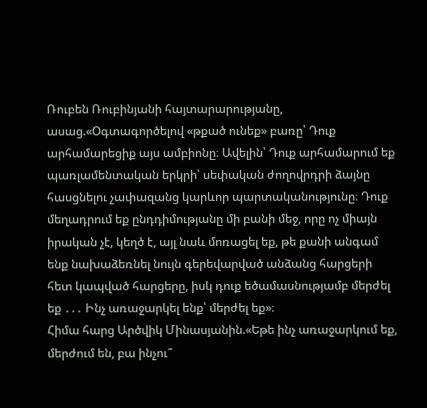Ռուբեն Ռուբինյանի հայտարարությանը, ասաց.«Օգտագործելով «թքած ունեք» բառը՝ Դուք արհամարեցիք այս ամբիոնը։ Ավելին՝ Դուք արհամարում եք պառլամենտական երկրի՝ սեփական ժողովրդրի ձայնը հասցնելու չափազանց կարևոր պարտականությունը։ Դուք մեղադրում եք ընդդիմությանը մի բանի մեջ, որը ոչ միայն իրական չէ, կեղծ է, այլ նաև մոռացել եք, թե քանի անգամ ենք նախաձեռնել նույն գերեվարված անձանց հարցերի հետ կապված հարցերը, իսկ դուք եծամասնությամբ մերժել եք ․․․ Ինչ առաջարկել ենք՝ մերժել եք»։
Հիմա հարց Արծվիկ Մինասյանին.«Եթե ինչ առաջարկում եք, մերժում են, բա ինչու՞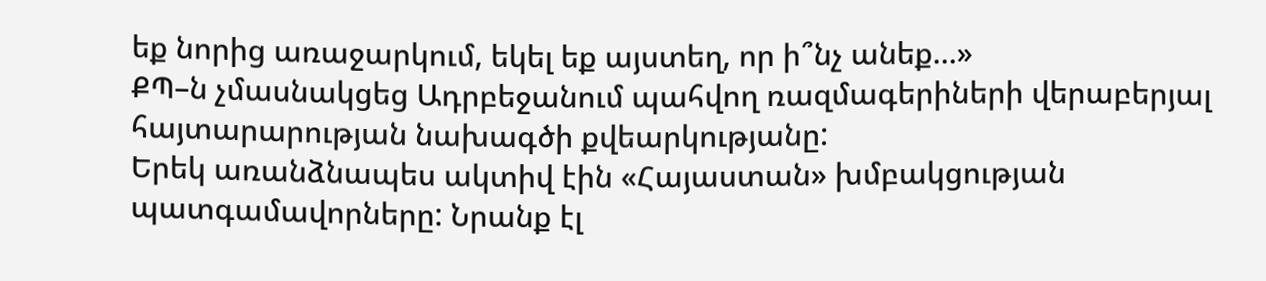եք նորից առաջարկում, եկել եք այստեղ, որ ի՞նչ անեք…»
ՔՊ–ն չմասնակցեց Ադրբեջանում պահվող ռազմագերիների վերաբերյալ հայտարարության նախագծի քվեարկությանը:
Երեկ առանձնապես ակտիվ էին «Հայաստան» խմբակցության պատգամավորները: Նրանք էլ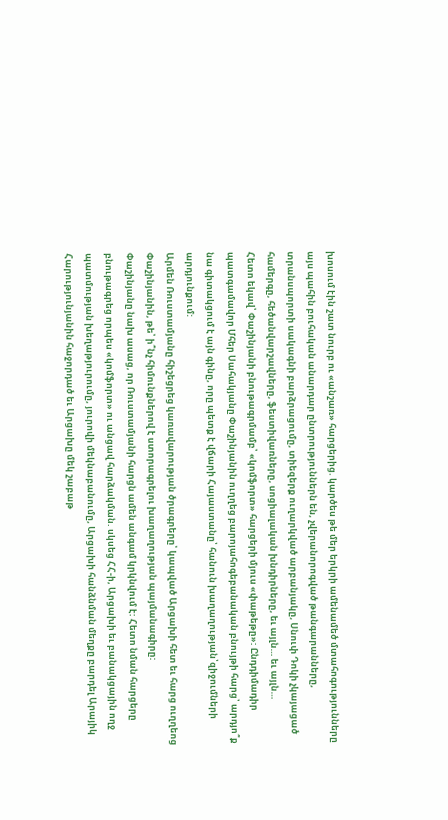խոսում էին շատ նուրբ ու «անշառ» հարցերից. կարծես թե մեր երկրի ամենամեծ մտահոգությունները այս պահին բուհական անարդար ընտրություններն են, չվերանորոգված թանգարանները, տրանսպորտի սակագնի բարձրացումը, տիեզերք ուղարկված արբանյակը, Սնուփ Դոկի չկայացած համերգը, հեծանվարշավները, ֆեստիվառները, սոցիալական խնդիրները, եւ այլն… եւ այլն…
Հետո եկավ՝ Փաշինյանի բնութագրմամբ՝ «կոմֆորտ» հարցերի մյուս «փաթեթը»: Ընդդիմադիր պատգամավոր Մհեր Սահակյանը Փաշինյանին ուղղեց բարոյահոգեբանական բնույթի հարց՝ արդյո՞ք նա գիտակցում է այն գինը, որը պետք է վճարի Հայաստանը՝ հանուն խաղաղության՝զիջումների արդյունքում:
Արմեն Ռուստամյանը հիշեցրեց կառավարության ծրագրերը՝ կապված Արցախի հետ եւ հարց ուղղեոց Փաշինյանին, թե՝ ի՞նչ հիմունքներով է ստորագրելու խաղաղության պայմանագիրը:
Փաշինյանը նախ ասաց, որ Ռուստամյանի հարցն ամեն անգամ կրկնվում է: Հետո նման հարցերը բնութագրեց որպես «կոմֆորտ» ու անցավ հարձակման. սկսեց ՀՀ-ի, Արցախի եւ բանակցային ողջ պատմության խեղաթյուրումը, յուրովի մեկնաբանումը, Արցախի հանձնման մեղքը բարդել Արայիկ Հարությունյանին հաջորդած եւ Արցախը մեկ շաբաթ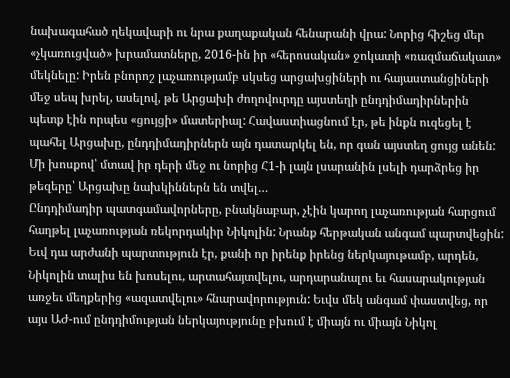նախագահած ղեկավարի ու նրա քաղաքական հենարանի վրա: Նորից հիշեց մեր «չկառուցված» խրամատները, 2016-ին իր «հերոսական» ջոկատի «ռազմաճակատ» մեկնելը: Իրեն բնորոշ լաչառությամբ սկսեց արցախցիների ու հայաստանցիների մեջ սեպ խրել, ասելով, թե Արցախի ժողովուրդը այստեղի ընդդիմադիրներին պետք էին որպես «ցույցի» մատերիալ: Հավաստիացնում էր, թե ինքն ուզեցել է պահել Արցախը, ընդդիմադիրներն այն դատարկել են, որ գան այստեղ ցույց անեն: Մի խոսքով՝ մտավ իր դերի մեջ ու նորից Հ1-ի լայն լսարանին լսելի դարձրեց իր թեզերը՝ Արցախը նախկիններն են տվել…
Ընդդիմադիր պատգամավորները, բնակնաբար, չէին կարող լաչառության հարցում հաղթել լաչառության ռեկորդակիր Նիկոլին: Նրանք հերթական անգամ պարտվեցին: Եւվ դա արժանի պարտություն էր, քանի որ իրենք իրենց ներկայութամբ, արդեն, Նիկոլին տալիս են խոսելու, արտահայտվելու, արդարանալու եւ հասարակության առջեւ մեղքերից «ազատվելու» հնարավորություն: Եւվս մեկ անգամ փաստվեց, որ այս ԱԺ-ում ընդդիմության ներկայությունը բխում է միայն ու միայն Նիկոլ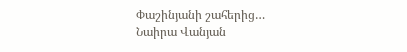Փաշինյանի շահերից…
Նաիրա Վանյան